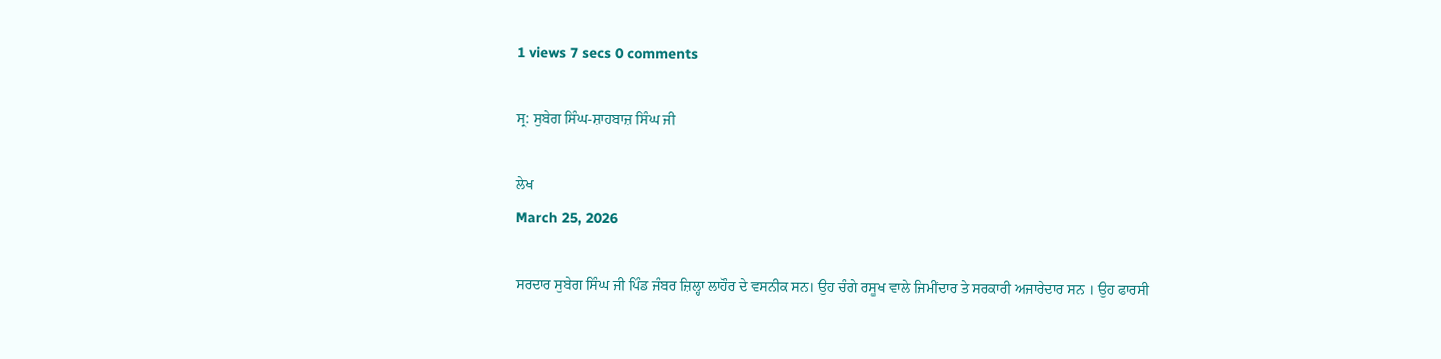1 views 7 secs 0 comments

ਸ੍ਰ: ਸੁਬੇਗ ਸਿੰਘ-ਸ਼ਾਹਬਾਜ਼ ਸਿੰਘ ਜੀ

ਲੇਖ
March 25, 2026

ਸਰਦਾਰ ਸੁਬੇਗ ਸਿੰਘ ਜੀ ਪਿੰਡ ਜੰਬਰ ਜ਼ਿਲ੍ਹਾ ਲਾਹੌਰ ਦੇ ਵਸਨੀਕ ਸਨ। ਉਹ ਚੰਗੇ ਰਸੂਖ ਵਾਲੇ ਜਿਮੀਂਦਾਰ ਤੇ ਸਰਕਾਰੀ ਅਜਾਰੇਦਾਰ ਸਨ । ਉਹ ਫਾਰਸੀ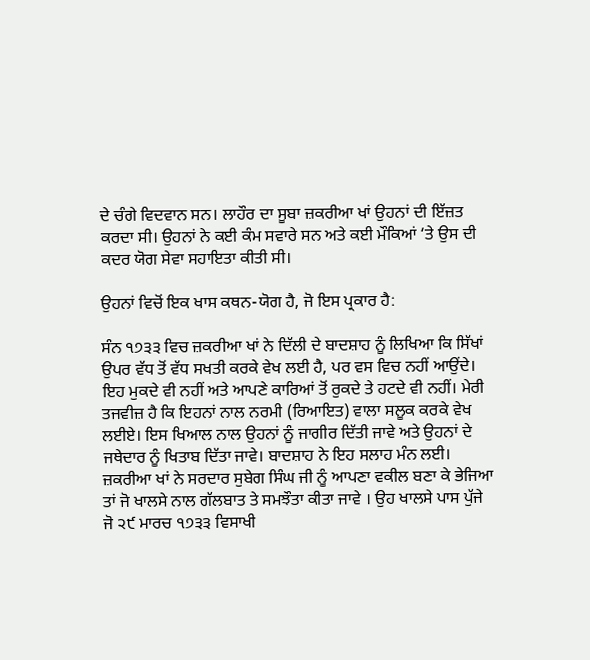ਦੇ ਚੰਗੇ ਵਿਦਵਾਨ ਸਨ। ਲਾਹੌਰ ਦਾ ਸੂਬਾ ਜ਼ਕਰੀਆ ਖਾਂ ਉਹਨਾਂ ਦੀ ਇੱਜ਼ਤ ਕਰਦਾ ਸੀ। ਉਹਨਾਂ ਨੇ ਕਈ ਕੰਮ ਸਵਾਰੇ ਸਨ ਅਤੇ ਕਈ ਮੌਕਿਆਂ ‘ਤੇ ਉਸ ਦੀ ਕਦਰ ਯੋਗ ਸੇਵਾ ਸਹਾਇਤਾ ਕੀਤੀ ਸੀ।

ਉਹਨਾਂ ਵਿਚੋਂ ਇਕ ਖਾਸ ਕਥਨ-ਯੋਗ ਹੈ, ਜੋ ਇਸ ਪ੍ਰਕਾਰ ਹੈ:

ਸੰਨ ੧੭੩੩ ਵਿਚ ਜ਼ਕਰੀਆ ਖਾਂ ਨੇ ਦਿੱਲੀ ਦੇ ਬਾਦਸ਼ਾਹ ਨੂੰ ਲਿਖਿਆ ਕਿ ਸਿੱਖਾਂ ਉਪਰ ਵੱਧ ਤੋਂ ਵੱਧ ਸਖਤੀ ਕਰਕੇ ਵੇਖ ਲਈ ਹੈ, ਪਰ ਵਸ ਵਿਚ ਨਹੀਂ ਆਉਂਦੇ। ਇਹ ਮੁਕਦੇ ਵੀ ਨਹੀਂ ਅਤੇ ਆਪਣੇ ਕਾਰਿਆਂ ਤੋਂ ਰੁਕਦੇ ਤੇ ਹਟਦੇ ਵੀ ਨਹੀਂ। ਮੇਰੀ ਤਜਵੀਜ਼ ਹੈ ਕਿ ਇਹਨਾਂ ਨਾਲ ਨਰਮੀ (ਰਿਆਇਤ) ਵਾਲਾ ਸਲੂਕ ਕਰਕੇ ਵੇਖ ਲਈਏ। ਇਸ ਖਿਆਲ ਨਾਲ ਉਹਨਾਂ ਨੂੰ ਜਾਗੀਰ ਦਿੱਤੀ ਜਾਵੇ ਅਤੇ ਉਹਨਾਂ ਦੇ ਜਥੇਦਾਰ ਨੂੰ ਖਿਤਾਬ ਦਿੱਤਾ ਜਾਵੇ। ਬਾਦਸ਼ਾਹ ਨੇ ਇਹ ਸਲਾਹ ਮੰਨ ਲਈ। ਜ਼ਕਰੀਆ ਖਾਂ ਨੇ ਸਰਦਾਰ ਸੁਬੇਗ ਸਿੰਘ ਜੀ ਨੂੰ ਆਪਣਾ ਵਕੀਲ ਬਣਾ ਕੇ ਭੇਜਿਆ ਤਾਂ ਜੋ ਖਾਲਸੇ ਨਾਲ ਗੱਲਬਾਤ ਤੇ ਸਮਝੌਤਾ ਕੀਤਾ ਜਾਵੇ । ਉਹ ਖਾਲਸੇ ਪਾਸ ਪੁੱਜੇ ਜੋ ੨੯ ਮਾਰਚ ੧੭੩੩ ਵਿਸਾਖੀ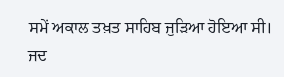ਸਮੇਂ ਅਕਾਲ ਤਖ਼ਤ ਸਾਹਿਬ ਜੁੜਿਆ ਹੋਇਆ ਸੀ। ਜਦ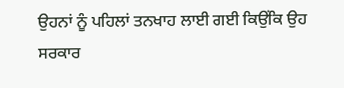ਉਹਨਾਂ ਨੂੰ ਪਹਿਲਾਂ ਤਨਖਾਹ ਲਾਈ ਗਈ ਕਿਉਂਕਿ ਉਹ ਸਰਕਾਰ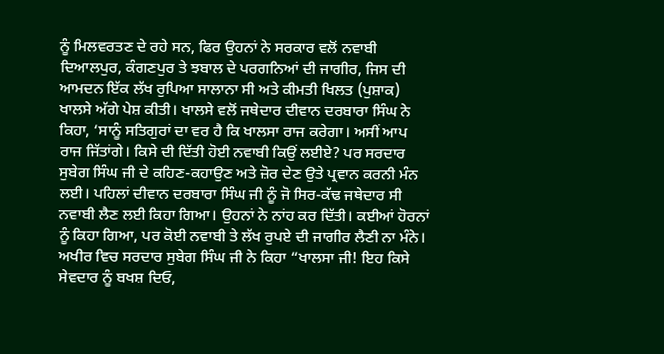ਨੂੰ ਮਿਲਵਰਤਣ ਦੇ ਰਹੇ ਸਨ, ਫਿਰ ਉਹਨਾਂ ਨੇ ਸਰਕਾਰ ਵਲੋਂ ਨਵਾਬੀ ਦਿਆਲਪੁਰ, ਕੰਗਣਪੁਰ ਤੇ ਝਬਾਲ ਦੇ ਪਰਗਨਿਆਂ ਦੀ ਜਾਗੀਰ, ਜਿਸ ਦੀ ਆਮਦਨ ਇੱਕ ਲੱਖ ਰੁਪਿਆ ਸਾਲਾਨਾ ਸੀ ਅਤੇ ਕੀਮਤੀ ਖਿਲਤ (ਪੁਸ਼ਾਕ) ਖਾਲਸੇ ਅੱਗੇ ਪੇਸ਼ ਕੀਤੀ। ਖਾਲਸੇ ਵਲੋਂ ਜਥੇਦਾਰ ਦੀਵਾਨ ਦਰਬਾਰਾ ਸਿੰਘ ਨੇ ਕਿਹਾ, ‘ਸਾਨੂੰ ਸਤਿਗੁਰਾਂ ਦਾ ਵਰ ਹੈ ਕਿ ਖਾਲਸਾ ਰਾਜ ਕਰੇਗਾ। ਅਸੀਂ ਆਪ ਰਾਜ ਜਿੱਤਾਂਗੇ। ਕਿਸੇ ਦੀ ਦਿੱਤੀ ਹੋਈ ਨਵਾਬੀ ਕਿਉਂ ਲਈਏ? ਪਰ ਸਰਦਾਰ ਸੁਬੇਗ ਸਿੰਘ ਜੀ ਦੇ ਕਹਿਣ-ਕਹਾਉਣ ਅਤੇ ਜ਼ੋਰ ਦੇਣ ਉਤੇ ਪ੍ਰਵਾਨ ਕਰਨੀ ਮੰਨ ਲਈ। ਪਹਿਲਾਂ ਦੀਵਾਨ ਦਰਬਾਰਾ ਸਿੰਘ ਜੀ ਨੂੰ ਜੋ ਸਿਰ-ਕੱਢ ਜਥੇਦਾਰ ਸੀ ਨਵਾਬੀ ਲੈਣ ਲਈ ਕਿਹਾ ਗਿਆ। ਉਹਨਾਂ ਨੇ ਨਾਂਹ ਕਰ ਦਿੱਤੀ। ਕਈਆਂ ਹੋਰਨਾਂ ਨੂੰ ਕਿਹਾ ਗਿਆ, ਪਰ ਕੋਈ ਨਵਾਬੀ ਤੇ ਲੱਖ ਰੁਪਏ ਦੀ ਜਾਗੀਰ ਲੈਣੀ ਨਾ ਮੰਨੇ। ਅਖੀਰ ਵਿਚ ਸਰਦਾਰ ਸੁਬੇਗ ਸਿੰਘ ਜੀ ਨੇ ਕਿਹਾ “ਖਾਲਸਾ ਜੀ! ਇਹ ਕਿਸੇ ਸੇਵਦਾਰ ਨੂੰ ਬਖਸ਼ ਦਿਓ,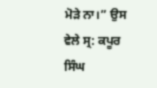ਮੋੜੇ ਨਾ।” ਉਸ ਵੇਲੇ ਸ੍ਰ: ਕਪੂਰ ਸਿੰਘ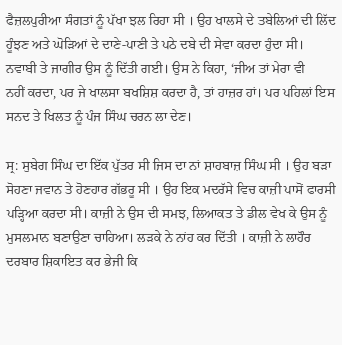ਫੈਜ਼ਲਪੁਰੀਆ ਸੰਗਤਾਂ ਨੂੰ ਪੱਖਾ ਝਲ ਰਿਹਾ ਸੀ । ਉਹ ਖਾਲਸੇ ਦੇ ਤਬੇਲਿਆਂ ਦੀ ਲਿੱਦ ਹੂੰਝਣ ਅਤੇ ਘੋੜਿਆਂ ਦੇ ਦਾਣੇ-ਪਾਣੀ ਤੇ ਪਠੇ ਦਬੇ ਦੀ ਸੇਵਾ ਕਰਦਾ ਹੁੰਦਾ ਸੀ। ਨਵਾਬੀ ਤੇ ਜਾਗੀਰ ਉਸ ਨੂੰ ਦਿੱਤੀ ਗਈ। ਉਸ ਨੇ ਕਿਹਾ, ‘ਜੀਅ ਤਾਂ ਮੇਰਾ ਵੀ
ਨਹੀਂ ਕਰਦਾ, ਪਰ ਜੇ ਖਾਲਸਾ ਬਖਸ਼ਿਸ਼ ਕਰਦਾ ਹੈ, ਤਾਂ ਹਾਜ਼ਰ ਹਾਂ। ਪਰ ਪਹਿਲਾਂ ਇਸ ਸਨਦ ਤੇ ਖਿਲਤ ਨੂੰ ਪੰਜ ਸਿੰਘ ਚਰਨ ਲਾ ਦੇਣ।

ਸ੍ਰ: ਸੁਬੇਗ ਸਿੰਘ ਦਾ ਇੱਕ ਪੁੱਤਰ ਸੀ ਜਿਸ ਦਾ ਨਾਂ ਸ਼ਾਹਬਾਜ਼ ਸਿੰਘ ਸੀ । ਉਹ ਬੜਾ ਸੋਹਣਾ ਜਵਾਨ ਤੇ ਹੋਣਹਾਰ ਗੱਭਰੂ ਸੀ । ਉਹ ਇਕ ਮਦਰੱਸੇ ਵਿਚ ਕਾਜ਼ੀ ਪਾਸੋਂ ਫਾਰਸੀ ਪੜ੍ਹਿਆ ਕਰਦਾ ਸੀ। ਕਾਜ਼ੀ ਨੇ ਉਸ ਦੀ ਸਮਝ, ਲਿਆਕਤ ਤੇ ਡੀਲ ਵੇਖ ਕੇ ਉਸ ਨੂੰ ਮੁਸਲਮਾਨ ਬਣਾਉਣਾ ਚਾਹਿਆ। ਲੜਕੇ ਨੇ ਨਾਂਹ ਕਰ ਦਿੱਤੀ । ਕਾਜ਼ੀ ਨੇ ਲਾਹੌਰ ਦਰਬਾਰ ਸ਼ਿਕਾਇਤ ਕਰ ਭੇਜੀ ਕਿ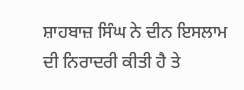ਸ਼ਾਹਬਾਜ਼ ਸਿੰਘ ਨੇ ਦੀਨ ਇਸਲਾਮ ਦੀ ਨਿਰਾਦਰੀ ਕੀਤੀ ਹੈ ਤੇ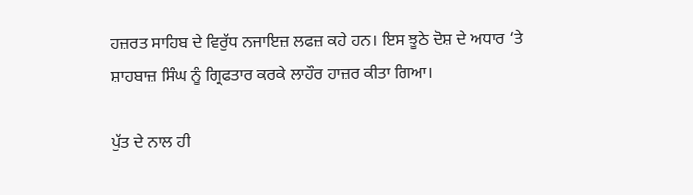ਹਜ਼ਰਤ ਸਾਹਿਬ ਦੇ ਵਿਰੁੱਧ ਨਜਾਇਜ਼ ਲਫਜ਼ ਕਹੇ ਹਨ। ਇਸ ਝੂਠੇ ਦੋਸ਼ ਦੇ ਅਧਾਰ ‘ਤੇ ਸ਼ਾਹਬਾਜ਼ ਸਿੰਘ ਨੂੰ ਗ੍ਰਿਫਤਾਰ ਕਰਕੇ ਲਾਹੌਰ ਹਾਜ਼ਰ ਕੀਤਾ ਗਿਆ।

ਪੁੱਤ ਦੇ ਨਾਲ ਹੀ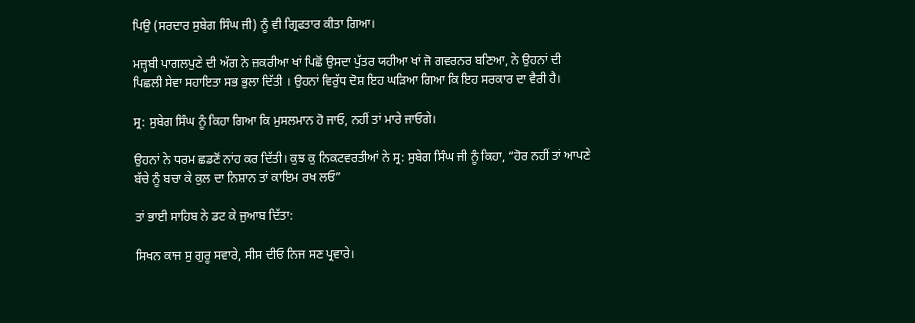ਪਿਉ (ਸਰਦਾਰ ਸੁਬੇਗ ਸਿੰਘ ਜੀ) ਨੂੰ ਵੀ ਗ੍ਰਿਫਤਾਰ ਕੀਤਾ ਗਿਆ।

ਮਜ਼੍ਹਬੀ ਪਾਗਲਪੁਣੇ ਦੀ ਅੱਗ ਨੇ ਜ਼ਕਰੀਆ ਖਾਂ ਪਿਛੋਂ ਉਸਦਾ ਪੁੱਤਰ ਯਹੀਆ ਖਾਂ ਜੋ ਗਵਰਨਰ ਬਣਿਆ, ਨੇ ਉਹਨਾਂ ਦੀ ਪਿਛਲੀ ਸੇਵਾ ਸਹਾਇਤਾ ਸਭ ਭੁਲਾ ਦਿੱਤੀ । ਉਹਨਾਂ ਵਿਰੁੱਧ ਦੋਸ਼ ਇਹ ਘੜਿਆ ਗਿਆ ਕਿ ਇਹ ਸਰਕਾਰ ਦਾ ਵੈਰੀ ਹੈ।

ਸ੍ਰ: ਸੁਬੇਗ ਸਿੰਘ ਨੂੰ ਕਿਹਾ ਗਿਆ ਕਿ ਮੁਸਲਮਾਨ ਹੋ ਜਾਓ, ਨਹੀਂ ਤਾਂ ਮਾਰੇ ਜਾਓਗੇ।

ਉਹਨਾਂ ਨੇ ਧਰਮ ਛਡਣੋਂ ਨਾਂਹ ਕਰ ਦਿੱਤੀ। ਕੁਝ ਕੁ ਨਿਕਟਵਰਤੀਆਂ ਨੇ ਸ੍ਰ: ਸੁਬੇਗ ਸਿੰਘ ਜੀ ਨੂੰ ਕਿਹਾ, “ਹੋਰ ਨਹੀਂ ਤਾਂ ਆਪਣੇ ਬੱਚੇ ਨੂੰ ਬਚਾ ਕੇ ਕੁਲ ਦਾ ਨਿਸ਼ਾਨ ਤਾਂ ਕਾਇਮ ਰਖ ਲਓ”

ਤਾਂ ਭਾਈ ਸਾਹਿਬ ਨੇ ਡਟ ਕੇ ਜੁਆਬ ਦਿੱਤਾ:

ਸਿਖਨ ਕਾਜ ਸੁ ਗੁਰੂ ਸਵਾਰੇ, ਸੀਸ ਦੀਓ ਨਿਜ ਸਣ ਪ੍ਰਵਾਰੇ।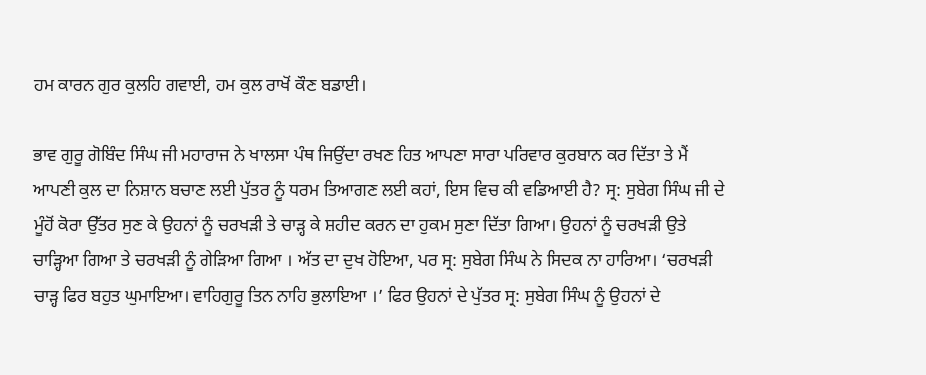ਹਮ ਕਾਰਨ ਗੁਰ ਕੁਲਹਿ ਗਵਾਈ, ਹਮ ਕੁਲ ਰਾਖੋਂ ਕੌਣ ਬਡਾਈ।

ਭਾਵ ਗੁਰੂ ਗੋਬਿੰਦ ਸਿੰਘ ਜੀ ਮਹਾਰਾਜ ਨੇ ਖਾਲਸਾ ਪੰਥ ਜਿਉਂਦਾ ਰਖਣ ਹਿਤ ਆਪਣਾ ਸਾਰਾ ਪਰਿਵਾਰ ਕੁਰਬਾਨ ਕਰ ਦਿੱਤਾ ਤੇ ਮੈਂ ਆਪਣੀ ਕੁਲ ਦਾ ਨਿਸ਼ਾਨ ਬਚਾਣ ਲਈ ਪੁੱਤਰ ਨੂੰ ਧਰਮ ਤਿਆਗਣ ਲਈ ਕਹਾਂ, ਇਸ ਵਿਚ ਕੀ ਵਡਿਆਈ ਹੈ? ਸ੍ਰ: ਸੁਬੇਗ ਸਿੰਘ ਜੀ ਦੇ ਮੂੰਹੋਂ ਕੋਰਾ ਉੱਤਰ ਸੁਣ ਕੇ ਉਹਨਾਂ ਨੂੰ ਚਰਖੜੀ ਤੇ ਚਾੜ੍ਹ ਕੇ ਸ਼ਹੀਦ ਕਰਨ ਦਾ ਹੁਕਮ ਸੁਣਾ ਦਿੱਤਾ ਗਿਆ। ਉਹਨਾਂ ਨੂੰ ਚਰਖੜੀ ਉਤੇ ਚਾੜ੍ਹਿਆ ਗਿਆ ਤੇ ਚਰਖੜੀ ਨੂੰ ਗੇੜਿਆ ਗਿਆ । ਅੱਤ ਦਾ ਦੁਖ ਹੋਇਆ, ਪਰ ਸ੍ਰ: ਸੁਬੇਗ ਸਿੰਘ ਨੇ ਸਿਦਕ ਨਾ ਹਾਰਿਆ। ‘ਚਰਖੜੀ ਚਾੜ੍ਹ ਫਿਰ ਬਹੁਤ ਘੁਮਾਇਆ। ਵਾਹਿਗੁਰੂ ਤਿਨ ਨਾਹਿ ਭੁਲਾਇਆ ।’ ਫਿਰ ਉਹਨਾਂ ਦੇ ਪੁੱਤਰ ਸ੍ਰ: ਸੁਬੇਗ ਸਿੰਘ ਨੂੰ ਉਹਨਾਂ ਦੇ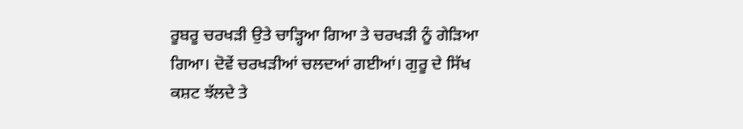ਰੂਬਰੂ ਚਰਖੜੀ ਉਤੇ ਚਾੜ੍ਹਿਆ ਗਿਆ ਤੇ ਚਰਖੜੀ ਨੂੰ ਗੇੜਿਆ ਗਿਆ। ਦੋਵੇਂ ਚਰਖੜੀਆਂ ਚਲਦਆਂ ਗਈਆਂ। ਗੁਰੂ ਦੇ ਸਿੱਖ ਕਸ਼ਟ ਝੱਲਦੇ ਤੇ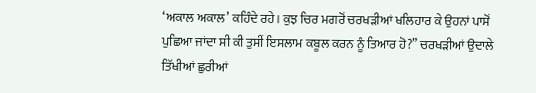‘ਅਕਾਲ ਅਕਾਲ’ ਕਹਿੰਦੇ ਰਹੇ। ਕੁਝ ਚਿਰ ਮਗਰੋਂ ਚਰਖੜੀਆਂ ਖਲਿਹਾਰ ਕੇ ਉਹਨਾਂ ਪਾਸੋਂ ਪੁਛਿਆ ਜਾਂਦਾ ਸੀ ਕੀ ਤੁਸੀਂ ਇਸਲਾਮ ਕਬੂਲ ਕਰਨ ਨੂੰ ਤਿਆਰ ਹੋ?” ਚਰਖੜੀਆਂ ਉਦਾਲੇ ਤਿੱਖੀਆਂ ਛੁਰੀਆਂ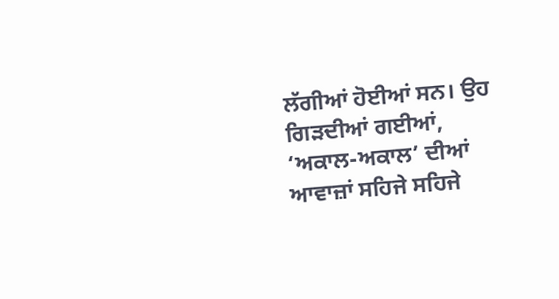ਲੱਗੀਆਂ ਹੋਈਆਂ ਸਨ। ਉਹ ਗਿੜਦੀਆਂ ਗਈਆਂ, ‘ਅਕਾਲ-ਅਕਾਲ’ ਦੀਆਂ ਆਵਾਜ਼ਾਂ ਸਹਿਜੇ ਸਹਿਜੇ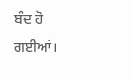ਬੰਦ ਹੋ ਗਈਆਂ।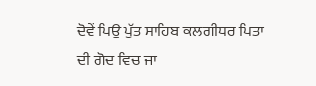ਦੋਵੇਂ ਪਿਉ ਪੁੱਤ ਸਾਹਿਬ ਕਲਗੀਧਰ ਪਿਤਾ ਦੀ ਗੋਦ ਵਿਚ ਜਾ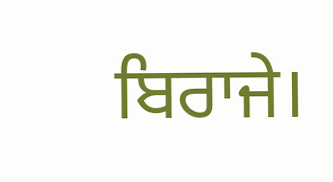ਬਿਰਾਜੇ।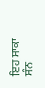ਇਹ ਸਾਕਾ ਸੰਨ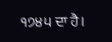੧੭੪੫ ਦਾ ਹੈ।